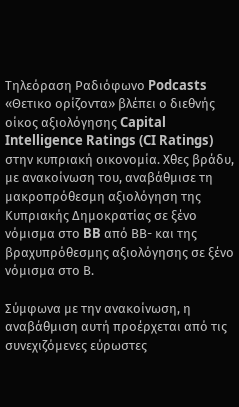Τηλεόραση Ραδιόφωνο Podcasts
«Θετικο ορίζοντα» βλέπει ο διεθνής οίκος αξιολόγησης Capital Intelligence Ratings (CI Ratings) στην κυπριακή οικονομία. Χθες βράδυ, με ανακοίνωση του, αναβάθμισε τη μακροπρόθεσμη αξιολόγηση της Κυπριακής Δημοκρατίας σε ξένο νόμισμα στο BB από ΒΒ- και της βραχυπρόθεσμης αξιολόγησης σε ξένο νόμισμα στο Β.

Σύμφωνα με την ανακοίνωση, η αναβάθμιση αυτή προέρχεται από τις συνεχιζόμενες εύρωστες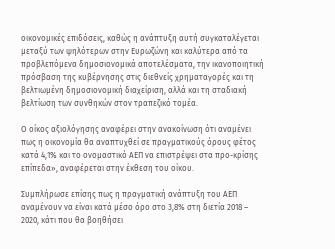οικονομικές επιδόσεις, καθώς η ανάπτυξη αυτή συγκαταλέγεται μεταξύ των ψηλότερων στην Ευρωζώνη και καλύτερα από τα προβλεπόμενα δημοσιονομικά αποτελέσματα, την ικανοποιητική πρόσβαση της κυβέρνησης στις διεθνείς χρηματαγορές και τη βελτιωμένη δημοσιονομική διαχείριση, αλλά και τη σταδιακή βελτίωση των συνθηκών στον τραπεζικό τομέα.

Ο οίκος αξιολόγησης αναφέρει στην ανακοίνωση ότι αναμένει πως η οικονομία θα αναπτυχθεί σε πραγματικούς όρους φέτος κατά 4,1% και το ονομαστικό ΑΕΠ να επιστρέψει στα προ-κρίσης επίπεδα», αναφέρεται στην έκθεση του οίκου.

Συμπλήρωσε επίσης πως η πραγματική ανάπτυξη του ΑΕΠ αναμένουν να είναι κατά μέσο όρο στο 3,8% στη διετία 2018 – 2020, κάτι που θα βοηθήσει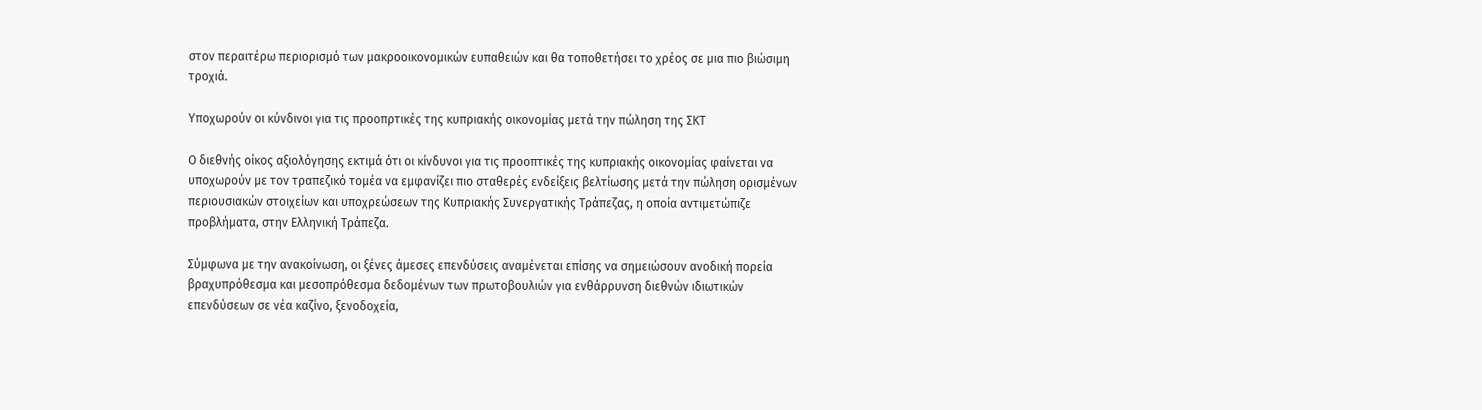στον περαιτέρω περιορισμό των μακροοικονομικών ευπαθειών και θα τοποθετήσει το χρέος σε μια πιο βιώσιμη τροχιά.

Υποχωρούν οι κύνδινοι για τις προοπρτικές της κυπριακής οικονομίας μετά την πώληση της ΣΚΤ

Ο διεθνής οίκος αξιολόγησης εκτιμά ότι οι κίνδυνοι για τις προοπτικές της κυπριακής οικονομίας φαίνεται να υποχωρούν με τον τραπεζικό τομέα να εμφανίζει πιο σταθερές ενδείξεις βελτίωσης μετά την πώληση ορισμένων περιουσιακών στοιχείων και υποχρεώσεων της Κυπριακής Συνεργατικής Τράπεζας, η οποία αντιμετώπιζε προβλήματα, στην Ελληνική Τράπεζα.

Σύμφωνα με την ανακοίνωση, οι ξένες άμεσες επενδύσεις αναμένεται επίσης να σημειώσουν ανοδική πορεία βραχυπρόθεσμα και μεσοπρόθεσμα δεδομένων των πρωτοβουλιών για ενθάρρυνση διεθνών ιδιωτικών επενδύσεων σε νέα καζίνο, ξενοδοχεία,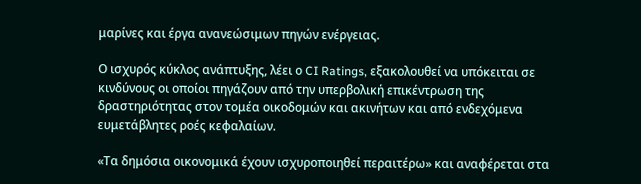μαρίνες και έργα ανανεώσιμων πηγών ενέργειας.

Ο ισχυρός κύκλος ανάπτυξης, λέει ο CI Ratings, εξακολουθεί να υπόκειται σε κινδύνους οι οποίοι πηγάζουν από την υπερβολική επικέντρωση της δραστηριότητας στον τομέα οικοδομών και ακινήτων και από ενδεχόμενα ευμετάβλητες ροές κεφαλαίων.

«Τα δημόσια οικονομικά έχουν ισχυροποιηθεί περαιτέρω» και αναφέρεται στα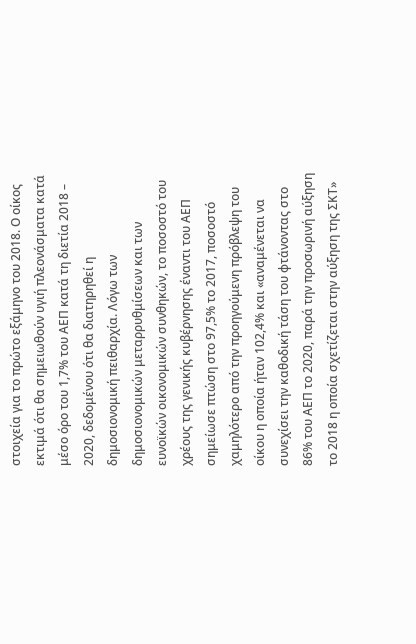στοιχεία για το πρώτο εξάμηνο του 2018. Ο οίκος εκτιμά ότι θα σημειωθούν υγιή πλεονάσματα κατά μέσο όρο του 1,7% του ΑΕΠ κατά τη διετία 2018 – 2020, δεδομένου ότι θα διατηρηθεί η δημοσιονομική πειθαρχία. Λόγω των δημοσιονομικών μεταρρυθμίσεων και των ευνοϊκών οικονομικών συνθηκών, το ποσοστό του χρέους της γενικής κυβέρνησης έναντι του ΑΕΠ σημείωσε πτώση στο 97,5% το 2017, ποσοστό χαμηλότερο από την προηγούμενη πρόβλεψη του οίκου η οποία ήταν 102,4% και «αναμένεται να συνεχίσει την καθοδική τάση του φτάνοντας στο 86% του ΑΕΠ το 2020, παρά την προσωρινή αύξηση το 2018 η οποία σχετίζεται στην αύξηση της ΣΚΤ»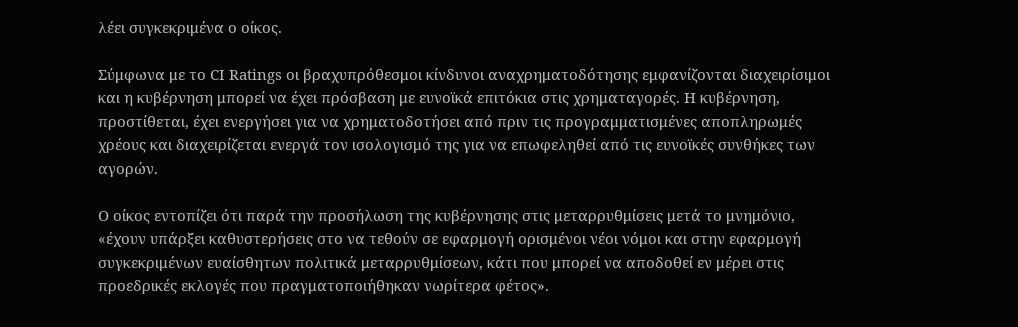λέει συγκεκριμένα ο οίκος.

Σύμφωνα με το CI Ratings οι βραχυπρόθεσμοι κίνδυνοι αναχρηματοδότησης εμφανίζονται διαχειρίσιμοι και η κυβέρνηση μπορεί να έχει πρόσβαση με ευνοϊκά επιτόκια στις χρηματαγορές. Η κυβέρνηση, προστίθεται, έχει ενεργήσει για να χρηματοδοτήσει από πριν τις προγραμματισμένες αποπληρωμές χρέους και διαχειρίζεται ενεργά τον ισολογισμό της για να επωφεληθεί από τις ευνοϊκές συνθήκες των αγορών.

Ο οίκος εντοπίζει ότι παρά την προσήλωση της κυβέρνησης στις μεταρρυθμίσεις μετά το μνημόνιο, «έχουν υπάρξει καθυστερήσεις στο να τεθούν σε εφαρμογή ορισμένοι νέοι νόμοι και στην εφαρμογή συγκεκριμένων ευαίσθητων πολιτικά μεταρρυθμίσεων, κάτι που μπορεί να αποδοθεί εν μέρει στις προεδρικές εκλογές που πραγματοποιήθηκαν νωρίτερα φέτος».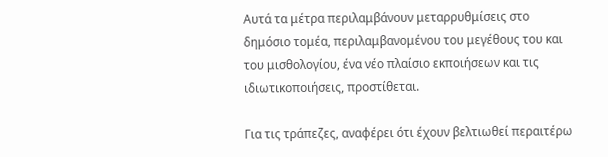Αυτά τα μέτρα περιλαμβάνουν μεταρρυθμίσεις στο δημόσιο τομέα, περιλαμβανομένου του μεγέθους του και του μισθολογίου, ένα νέο πλαίσιο εκποιήσεων και τις ιδιωτικοποιήσεις, προστίθεται.

Για τις τράπεζες, αναφέρει ότι έχουν βελτιωθεί περαιτέρω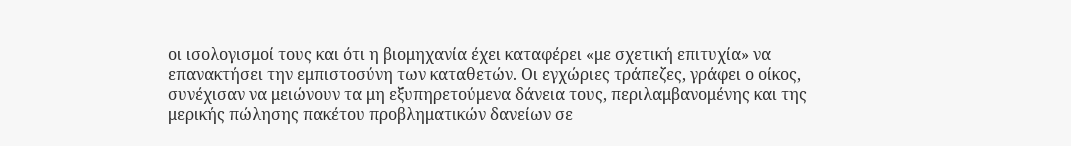οι ισολογισμοί τους και ότι η βιομηχανία έχει καταφέρει «με σχετική επιτυχία» να επανακτήσει την εμπιστοσύνη των καταθετών. Οι εγχώριες τράπεζες, γράφει ο οίκος, συνέχισαν να μειώνουν τα μη εξυπηρετούμενα δάνεια τους, περιλαμβανομένης και της μερικής πώλησης πακέτου προβληματικών δανείων σε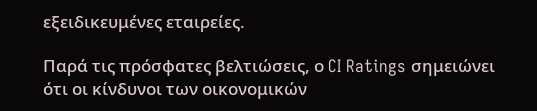εξειδικευμένες εταιρείες.

Παρά τις πρόσφατες βελτιώσεις, ο CI Ratings σημειώνει ότι οι κίνδυνοι των οικονομικών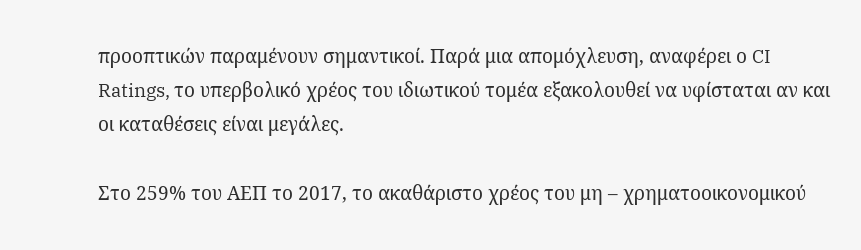προοπτικών παραμένουν σημαντικοί. Παρά μια απομόχλευση, αναφέρει ο CI Ratings, το υπερβολικό χρέος του ιδιωτικού τομέα εξακολουθεί να υφίσταται αν και οι καταθέσεις είναι μεγάλες.

Στο 259% του ΑΕΠ το 2017, το ακαθάριστο χρέος του μη – χρηματοοικονομικού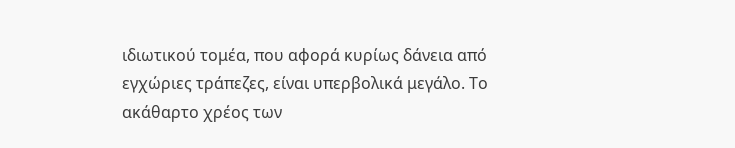ιδιωτικού τομέα, που αφορά κυρίως δάνεια από εγχώριες τράπεζες, είναι υπερβολικά μεγάλο. Το ακάθαρτο χρέος των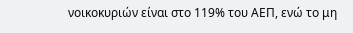νοικοκυριών είναι στο 119% του ΑΕΠ, ενώ το μη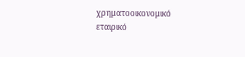χρηματοοικονομικό εταιρικό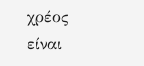χρέος είναι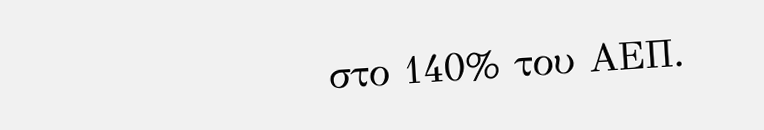στο 140% του ΑΕΠ.